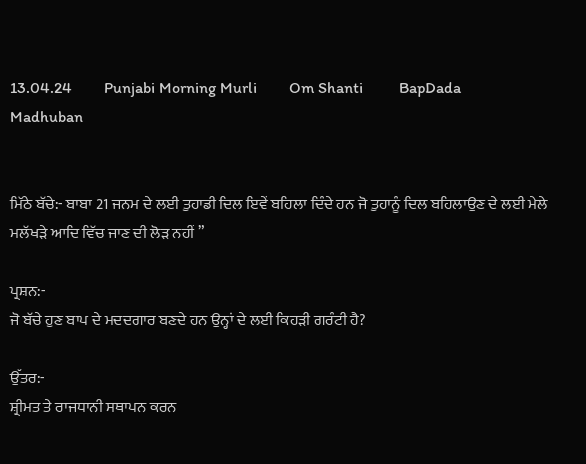13.04.24        Punjabi Morning Murli        Om Shanti         BapDada         Madhuban


ਮਿੱਠੇ ਬੱਚੇ:- ਬਾਬਾ 21 ਜਨਮ ਦੇ ਲਈ ਤੁਹਾਡੀ ਦਿਲ ਇਵੇਂ ਬਹਿਲਾ ਦਿੰਦੇ ਹਨ ਜੋ ਤੁਹਾਨੂੰ ਦਿਲ ਬਹਿਲਾਉਣ ਦੇ ਲਈ ਮੇਲੇ ਮਲੱਖੜੇ ਆਦਿ ਵਿੱਚ ਜਾਣ ਦੀ ਲੋੜ ਨਹੀਂ ”

ਪ੍ਰਸ਼ਨ:-
ਜੋ ਬੱਚੇ ਹੁਣ ਬਾਪ ਦੇ ਮਦਦਗਾਰ ਬਣਦੇ ਹਨ ਉਨ੍ਹਾਂ ਦੇ ਲਈ ਕਿਹੜੀ ਗਰੰਟੀ ਹੈ?

ਉੱਤਰ:-
ਸ਼੍ਰੀਮਤ ਤੇ ਰਾਜਧਾਨੀ ਸਥਾਪਨ ਕਰਨ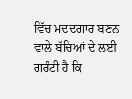ਵਿੱਚ ਮਦਦਗਾਰ ਬਣਨ ਵਾਲੇ ਬੱਚਿਆਂ ਦੇ ਲਈ ਗਰੰਟੀ ਹੈ ਕਿ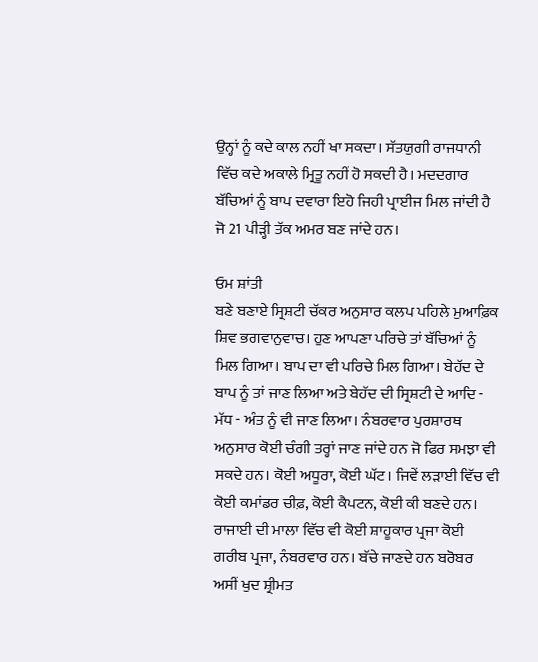ਉਨ੍ਹਾਂ ਨੂੰ ਕਦੇ ਕਾਲ ਨਹੀਂ ਖਾ ਸਕਦਾ। ਸੱਤਯੁਗੀ ਰਾਜਧਾਨੀ ਵਿੱਚ ਕਦੇ ਅਕਾਲੇ ਮ੍ਰਿਤੂ ਨਹੀਂ ਹੋ ਸਕਦੀ ਹੈ। ਮਦਦਗਾਰ ਬੱਚਿਆਂ ਨੂੰ ਬਾਪ ਦਵਾਰਾ ਇਹੋ ਜਿਹੀ ਪ੍ਰਾਈਜ ਮਿਲ ਜਾਂਦੀ ਹੈ ਜੋ 21 ਪੀੜ੍ਹੀ ਤੱਕ ਅਮਰ ਬਣ ਜਾਂਦੇ ਹਨ।

ਓਮ ਸ਼ਾਂਤੀ
ਬਣੇ ਬਣਾਏ ਸ੍ਰਿਸ਼ਟੀ ਚੱਕਰ ਅਨੁਸਾਰ ਕਲਪ ਪਹਿਲੇ ਮੁਆਫ਼ਿਕ ਸ਼ਿਵ ਭਗਵਾਨੁਵਾਚ। ਹੁਣ ਆਪਣਾ ਪਰਿਚੇ ਤਾਂ ਬੱਚਿਆਂ ਨੂੰ ਮਿਲ ਗਿਆ। ਬਾਪ ਦਾ ਵੀ ਪਰਿਚੇ ਮਿਲ ਗਿਆ। ਬੇਹੱਦ ਦੇ ਬਾਪ ਨੂੰ ਤਾਂ ਜਾਣ ਲਿਆ ਅਤੇ ਬੇਹੱਦ ਦੀ ਸ੍ਰਿਸ਼ਟੀ ਦੇ ਆਦਿ - ਮੱਧ - ਅੰਤ ਨੂੰ ਵੀ ਜਾਣ ਲਿਆ। ਨੰਬਰਵਾਰ ਪੁਰਸ਼ਾਰਥ ਅਨੁਸਾਰ ਕੋਈ ਚੰਗੀ ਤਰ੍ਹਾਂ ਜਾਣ ਜਾਂਦੇ ਹਨ ਜੋ ਫਿਰ ਸਮਝਾ ਵੀ ਸਕਦੇ ਹਨ। ਕੋਈ ਅਧੂਰਾ, ਕੋਈ ਘੱਟ। ਜਿਵੇਂ ਲੜਾਈ ਵਿੱਚ ਵੀ ਕੋਈ ਕਮਾਂਡਰ ਚੀਫ਼, ਕੋਈ ਕੈਪਟਨ, ਕੋਈ ਕੀ ਬਣਦੇ ਹਨ। ਰਾਜਾਈ ਦੀ ਮਾਲਾ ਵਿੱਚ ਵੀ ਕੋਈ ਸ਼ਾਹੂਕਾਰ ਪ੍ਰਜਾ ਕੋਈ ਗਰੀਬ ਪ੍ਰਜਾ, ਨੰਬਰਵਾਰ ਹਨ। ਬੱਚੇ ਜਾਣਦੇ ਹਨ ਬਰੋਬਰ ਅਸੀਂ ਖੁਦ ਸ਼੍ਰੀਮਤ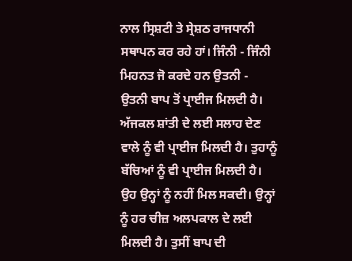ਨਾਲ ਸ੍ਰਿਸ਼ਟੀ ਤੇ ਸ੍ਰੇਸ਼ਠ ਰਾਜਧਾਨੀ ਸਥਾਪਨ ਕਰ ਰਹੇ ਹਾਂ। ਜਿੰਨੀ - ਜਿੰਨੀ ਮਿਹਨਤ ਜੋ ਕਰਦੇ ਹਨ ਉਤਨੀ - ਉਤਨੀ ਬਾਪ ਤੋਂ ਪ੍ਰਾਈਜ ਮਿਲਦੀ ਹੈ। ਅੱਜਕਲ ਸ਼ਾਂਤੀ ਦੇ ਲਈ ਸਲਾਹ ਦੇਣ ਵਾਲੇ ਨੂੰ ਵੀ ਪ੍ਰਾਈਜ ਮਿਲਦੀ ਹੈ। ਤੁਹਾਨੂੰ ਬੱਚਿਆਂ ਨੂੰ ਵੀ ਪ੍ਰਾਈਜ ਮਿਲਦੀ ਹੈ। ਉਹ ਉਨ੍ਹਾਂ ਨੂੰ ਨਹੀਂ ਮਿਲ ਸਕਦੀ। ਉਨ੍ਹਾਂ ਨੂੰ ਹਰ ਚੀਜ਼ ਅਲਪਕਾਲ ਦੇ ਲਈ ਮਿਲਦੀ ਹੈ। ਤੁਸੀਂ ਬਾਪ ਦੀ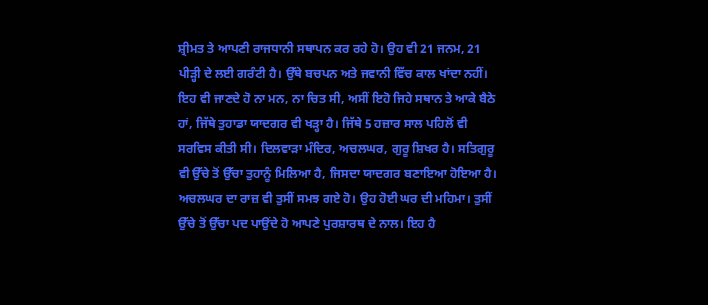ਸ਼੍ਰੀਮਤ ਤੇ ਆਪਣੀ ਰਾਜਧਾਨੀ ਸਥਾਪਨ ਕਰ ਰਹੇ ਹੋ। ਉਹ ਵੀ 21 ਜਨਮ, 21 ਪੀੜ੍ਹੀ ਦੇ ਲਈ ਗਰੰਟੀ ਹੈ। ਉੱਥੇ ਬਚਪਨ ਅਤੇ ਜਵਾਨੀ ਵਿੱਚ ਕਾਲ ਖਾਂਦਾ ਨਹੀਂ। ਇਹ ਵੀ ਜਾਣਦੇ ਹੋ ਨਾ ਮਨ, ਨਾ ਚਿਤ ਸੀ, ਅਸੀਂ ਇਹੋ ਜਿਹੇ ਸਥਾਨ ਤੇ ਆਕੇ ਬੈਠੇ ਹਾਂ, ਜਿੱਥੇ ਤੁਹਾਡਾ ਯਾਦਗਰ ਵੀ ਖੜ੍ਹਾ ਹੈ। ਜਿੱਥੇ 5 ਹਜ਼ਾਰ ਸਾਲ ਪਹਿਲੋਂ ਵੀ ਸਰਵਿਸ ਕੀਤੀ ਸੀ। ਦਿਲਵਾੜਾ ਮੰਦਿਰ, ਅਚਲਘਰ, ਗੁਰੂ ਸ਼ਿਖਰ ਹੈ। ਸਤਿਗੁਰੂ ਵੀ ਉੱਚੇ ਤੋਂ ਉੱਚਾ ਤੁਹਾਨੂੰ ਮਿਲਿਆ ਹੈ, ਜਿਸਦਾ ਯਾਦਗਰ ਬਣਾਇਆ ਹੋਇਆ ਹੈ। ਅਚਲਘਰ ਦਾ ਰਾਜ਼ ਵੀ ਤੁਸੀਂ ਸਮਝ ਗਏ ਹੋ। ਉਹ ਹੋਈ ਘਰ ਦੀ ਮਹਿਮਾ। ਤੁਸੀਂ ਉੱਚੇ ਤੋਂ ਉੱਚਾ ਪਦ ਪਾਉਂਦੇ ਹੋ ਆਪਣੇ ਪੁਰਸ਼ਾਰਥ ਦੇ ਨਾਲ। ਇਹ ਹੈ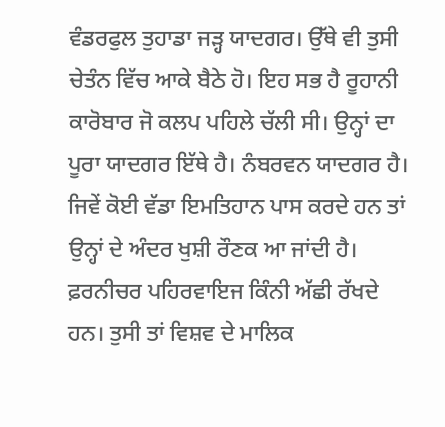ਵੰਡਰਫੁਲ ਤੁਹਾਡਾ ਜੜ੍ਹ ਯਾਦਗਰ। ਉੱਥੇ ਵੀ ਤੁਸੀ ਚੇਤੰਨ ਵਿੱਚ ਆਕੇ ਬੈਠੇ ਹੋ। ਇਹ ਸਭ ਹੈ ਰੂਹਾਨੀ ਕਾਰੋਬਾਰ ਜੋ ਕਲਪ ਪਹਿਲੇ ਚੱਲੀ ਸੀ। ਉਨ੍ਹਾਂ ਦਾ ਪੂਰਾ ਯਾਦਗਰ ਇੱਥੇ ਹੈ। ਨੰਬਰਵਨ ਯਾਦਗਰ ਹੈ। ਜਿਵੇਂ ਕੋਈ ਵੱਡਾ ਇਮਤਿਹਾਨ ਪਾਸ ਕਰਦੇ ਹਨ ਤਾਂ ਉਨ੍ਹਾਂ ਦੇ ਅੰਦਰ ਖੁਸ਼ੀ ਰੌਣਕ ਆ ਜਾਂਦੀ ਹੈ। ਫ਼ਰਨੀਚਰ ਪਹਿਰਵਾਇਜ ਕਿੰਨੀ ਅੱਛੀ ਰੱਖਦੇ ਹਨ। ਤੁਸੀ ਤਾਂ ਵਿਸ਼ਵ ਦੇ ਮਾਲਿਕ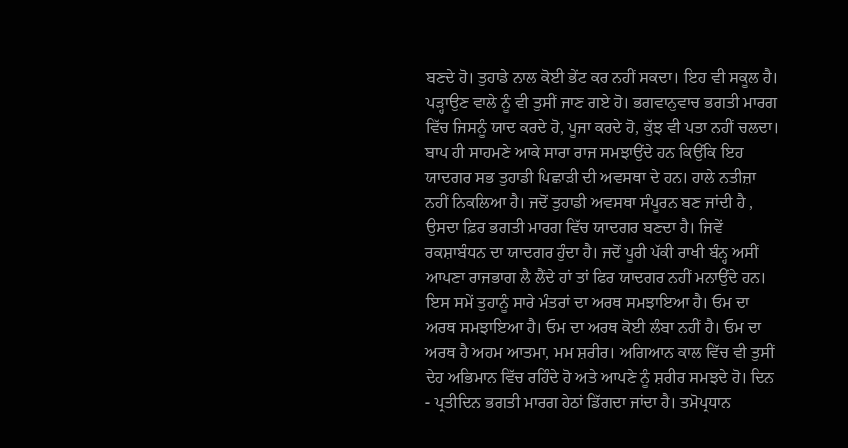ਬਣਦੇ ਹੋ। ਤੁਹਾਡੇ ਨਾਲ ਕੋਈ ਭੇਂਟ ਕਰ ਨਹੀਂ ਸਕਦਾ। ਇਹ ਵੀ ਸਕੂਲ ਹੈ। ਪੜ੍ਹਾਉਣ ਵਾਲੇ ਨੂੰ ਵੀ ਤੁਸੀਂ ਜਾਣ ਗਏ ਹੋ। ਭਗਵਾਨੁਵਾਚ ਭਗਤੀ ਮਾਰਗ ਵਿੱਚ ਜਿਸਨੂੰ ਯਾਦ ਕਰਦੇ ਹੋ, ਪੂਜਾ ਕਰਦੇ ਹੋ, ਕੁੱਝ ਵੀ ਪਤਾ ਨਹੀਂ ਚਲਦਾ। ਬਾਪ ਹੀ ਸਾਹਮਣੇ ਆਕੇ ਸਾਰਾ ਰਾਜ ਸਮਝਾਉਂਦੇ ਹਨ ਕਿਉਂਕਿ ਇਹ ਯਾਦਗਰ ਸਭ ਤੁਹਾਡੀ ਪਿਛਾੜੀ ਦੀ ਅਵਸਥਾ ਦੇ ਹਨ। ਹਾਲੇ ਨਤੀਜ਼ਾ ਨਹੀਂ ਨਿਕਲਿਆ ਹੈ। ਜਦੋਂ ਤੁਹਾਡੀ ਅਵਸਥਾ ਸੰਪੂਰਨ ਬਣ ਜਾਂਦੀ ਹੈ , ਉਸਦਾ ਫ਼ਿਰ ਭਗਤੀ ਮਾਰਗ ਵਿੱਚ ਯਾਦਗਰ ਬਣਦਾ ਹੈ। ਜਿਵੇਂ ਰਕਸ਼ਾਬੰਧਨ ਦਾ ਯਾਦਗਰ ਹੁੰਦਾ ਹੈ। ਜਦੋਂ ਪੂਰੀ ਪੱਕੀ ਰਾਖੀ ਬੰਨ੍ਹ ਅਸੀਂ ਆਪਣਾ ਰਾਜਭਾਗ ਲੈ ਲੈਂਦੇ ਹਾਂ ਤਾਂ ਫਿਰ ਯਾਦਗਰ ਨਹੀਂ ਮਨਾਉਂਦੇ ਹਨ। ਇਸ ਸਮੇਂ ਤੁਹਾਨੂੰ ਸਾਰੇ ਮੰਤਰਾਂ ਦਾ ਅਰਥ ਸਮਝਾਇਆ ਹੈ। ਓਮ ਦਾ ਅਰਥ ਸਮਝਾਇਆ ਹੈ। ਓਮ ਦਾ ਅਰਥ ਕੋਈ ਲੰਬਾ ਨਹੀਂ ਹੈ। ਓਮ ਦਾ ਅਰਥ ਹੈ ਅਹਮ ਆਤਮਾ, ਮਮ ਸ਼ਰੀਰ। ਅਗਿਆਨ ਕਾਲ ਵਿੱਚ ਵੀ ਤੁਸੀਂ ਦੇਹ ਅਭਿਮਾਨ ਵਿੱਚ ਰਹਿੰਦੇ ਹੋ ਅਤੇ ਆਪਣੇ ਨੂੰ ਸ਼ਰੀਰ ਸਮਝਦੇ ਹੋ। ਦਿਨ - ਪ੍ਰਤੀਦਿਨ ਭਗਤੀ ਮਾਰਗ ਹੇਠਾਂ ਡਿੱਗਦਾ ਜਾਂਦਾ ਹੈ। ਤਮੋਪ੍ਰਧਾਨ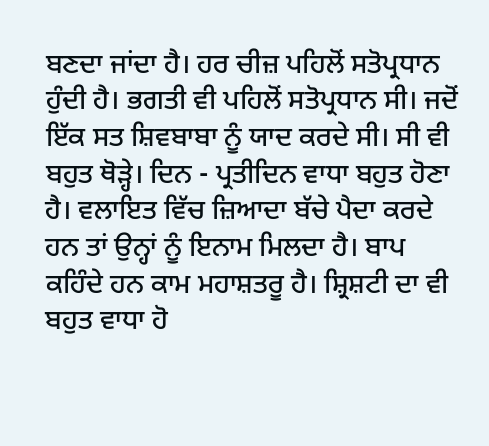ਬਣਦਾ ਜਾਂਦਾ ਹੈ। ਹਰ ਚੀਜ਼ ਪਹਿਲੋਂ ਸਤੋਪ੍ਰਧਾਨ ਹੁੰਦੀ ਹੈ। ਭਗਤੀ ਵੀ ਪਹਿਲੋਂ ਸਤੋਪ੍ਰਧਾਨ ਸੀ। ਜਦੋਂ ਇੱਕ ਸਤ ਸ਼ਿਵਬਾਬਾ ਨੂੰ ਯਾਦ ਕਰਦੇ ਸੀ। ਸੀ ਵੀ ਬਹੁਤ ਥੋੜ੍ਹੇ। ਦਿਨ - ਪ੍ਰਤੀਦਿਨ ਵਾਧਾ ਬਹੁਤ ਹੋਣਾ ਹੈ। ਵਲਾਇਤ ਵਿੱਚ ਜ਼ਿਆਦਾ ਬੱਚੇ ਪੈਦਾ ਕਰਦੇ ਹਨ ਤਾਂ ਉਨ੍ਹਾਂ ਨੂੰ ਇਨਾਮ ਮਿਲਦਾ ਹੈ। ਬਾਪ ਕਹਿੰਦੇ ਹਨ ਕਾਮ ਮਹਾਸ਼ਤਰੂ ਹੈ। ਸ਼੍ਰਿਸ਼ਟੀ ਦਾ ਵੀ ਬਹੁਤ ਵਾਧਾ ਹੋ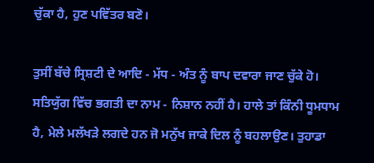ਚੁੱਕਾ ਹੈ, ਹੁਣ ਪਵਿੱਤਰ ਬਣੋ।

ਤੁਸੀਂ ਬੱਚੇ ਸ੍ਰਿਸ਼ਟੀ ਦੇ ਆਦਿ - ਮੱਧ - ਅੰਤ ਨੂੰ ਬਾਪ ਦਵਾਰਾ ਜਾਣ ਚੁੱਕੇ ਹੋ। ਸਤਿਯੁੱਗ ਵਿੱਚ ਭਗਤੀ ਦਾ ਨਾਮ - ਨਿਸ਼ਾਨ ਨਹੀਂ ਹੈ। ਹਾਲੇ ਤਾਂ ਕਿੰਨੀ ਧੂਮਧਾਮ ਹੈ, ਮੇਲੇ ਮਲੱਖੜੇ ਲਗਦੇ ਹਨ ਜੋ ਮਨੁੱਖ ਜਾਕੇ ਦਿਲ ਨੂੰ ਬਹਲਾਉਣ। ਤੁਹਾਡਾ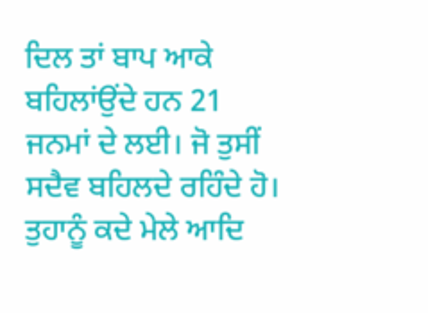ਦਿਲ ਤਾਂ ਬਾਪ ਆਕੇ ਬਹਿਲਾਂਉਂਦੇ ਹਨ 21 ਜਨਮਾਂ ਦੇ ਲਈ। ਜੋ ਤੁਸੀਂ ਸਦੈਵ ਬਹਿਲਦੇ ਰਹਿੰਦੇ ਹੋ। ਤੁਹਾਨੂੰ ਕਦੇ ਮੇਲੇ ਆਦਿ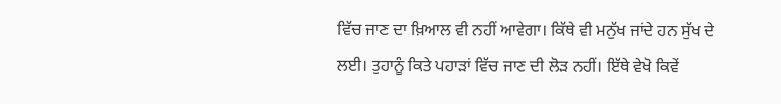ਵਿੱਚ ਜਾਣ ਦਾ ਖ਼ਿਆਲ ਵੀ ਨਹੀਂ ਆਵੇਗਾ। ਕਿੱਥੇ ਵੀ ਮਨੁੱਖ ਜਾਂਦੇ ਹਨ ਸੁੱਖ ਦੇ ਲਈ। ਤੁਹਾਨੂੰ ਕਿਤੇ ਪਹਾੜਾਂ ਵਿੱਚ ਜਾਣ ਦੀ ਲੋੜ ਨਹੀਂ। ਇੱਥੇ ਵੇਖੋ ਕਿਵੇਂ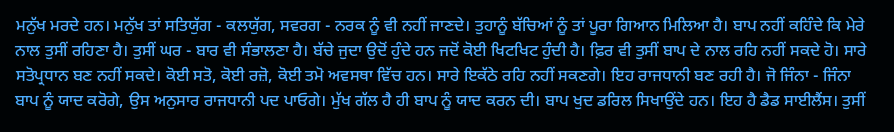ਮਨੁੱਖ ਮਰਦੇ ਹਨ। ਮਨੁੱਖ ਤਾਂ ਸਤਿਯੁੱਗ - ਕਲਯੁੱਗ, ਸਵਰਗ - ਨਰਕ ਨੂੰ ਵੀ ਨਹੀਂ ਜਾਣਦੇ। ਤੁਹਾਨੂੰ ਬੱਚਿਆਂ ਨੂੰ ਤਾਂ ਪੂਰਾ ਗਿਆਨ ਮਿਲਿਆ ਹੈ। ਬਾਪ ਨਹੀਂ ਕਹਿੰਦੇ ਕਿ ਮੇਰੇ ਨਾਲ ਤੁਸੀਂ ਰਹਿਣਾ ਹੈ। ਤੁਸੀਂ ਘਰ - ਬਾਰ ਵੀ ਸੰਭਾਲਣਾ ਹੈ। ਬੱਚੇ ਜੁਦਾ ਉਦੋਂ ਹੁੰਦੇ ਹਨ ਜਦੋਂ ਕੋਈ ਖਿਟਖਿਟ ਹੁੰਦੀ ਹੈ। ਫ਼ਿਰ ਵੀ ਤੁਸੀਂ ਬਾਪ ਦੇ ਨਾਲ ਰਹਿ ਨਹੀਂ ਸਕਦੇ ਹੋ। ਸਾਰੇ ਸਤੋਪ੍ਰਧਾਨ ਬਣ ਨਹੀਂ ਸਕਦੇ। ਕੋਈ ਸਤੋ, ਕੋਈ ਰਜ਼ੋ, ਕੋਈ ਤਮੋ ਅਵਸਥਾ ਵਿੱਚ ਹਨ। ਸਾਰੇ ਇਕੱਠੇ ਰਹਿ ਨਹੀਂ ਸਕਣਗੇ। ਇਹ ਰਾਜਧਾਨੀ ਬਣ ਰਹੀ ਹੈ। ਜੋ ਜਿੰਨਾ - ਜਿੰਨਾ ਬਾਪ ਨੂੰ ਯਾਦ ਕਰੋਗੇ, ਉਸ ਅਨੁਸਾਰ ਰਾਜਧਾਨੀ ਪਦ ਪਾਓਗੇ। ਮੁੱਖ ਗੱਲ ਹੈ ਹੀ ਬਾਪ ਨੂੰ ਯਾਦ ਕਰਨ ਦੀ। ਬਾਪ ਖੁਦ ਡਰਿਲ ਸਿਖਾਉਂਦੇ ਹਨ। ਇਹ ਹੈ ਡੈਡ ਸਾਈਲੈਂਸ। ਤੁਸੀਂ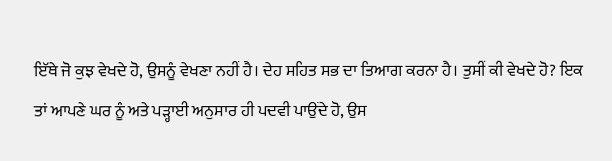ਇੱਥੇ ਜੋ ਕੁਝ ਵੇਖਦੇ ਹੋ, ਉਸਨੂੰ ਵੇਖਣਾ ਨਹੀਂ ਹੈ। ਦੇਹ ਸਹਿਤ ਸਭ ਦਾ ਤਿਆਗ ਕਰਨਾ ਹੈ। ਤੁਸੀਂ ਕੀ ਵੇਖਦੇ ਹੋ? ਇਕ ਤਾਂ ਆਪਣੇ ਘਰ ਨੂੰ ਅਤੇ ਪੜ੍ਹਾਈ ਅਨੁਸਾਰ ਹੀ ਪਦਵੀ ਪਾਉਂਦੇ ਹੋ, ਉਸ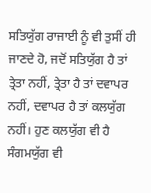ਸਤਿਯੁੱਗ ਰਾਜਾਈ ਨੂੰ ਵੀ ਤੁਸੀਂ ਹੀ ਜਾਣਦੇ ਹੋ, ਜਦੋਂ ਸਤਿਯੁੱਗ ਹੈ ਤਾਂ ਤ੍ਰੇਤਾ ਨਹੀਂ, ਤ੍ਰੇਤਾ ਹੈ ਤਾਂ ਦਵਾਪਰ ਨਹੀਂ, ਦਵਾਪਰ ਹੈ ਤਾਂ ਕਲਯੁੱਗ ਨਹੀਂ। ਹੁਣ ਕਲਯੁੱਗ ਵੀ ਹੈ ਸੰਗਮਯੁੱਗ ਵੀ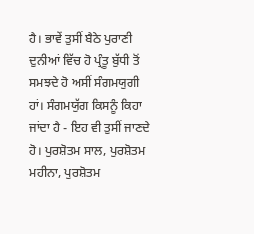ਹੈ। ਭਾਵੇਂ ਤੁਸੀਂ ਬੈਠੇ ਪੁਰਾਣੀ ਦੁਨੀਆਂ ਵਿੱਚ ਹੋ ਪ੍ਰੰਤੂ ਬੁੱਧੀ ਤੋਂ ਸਮਝਦੇ ਹੋ ਅਸੀਂ ਸੰਗਮਯੁਗੀ ਹਾਂ। ਸੰਗਮਯੁੱਗ ਕਿਸਨੂੰ ਕਿਹਾ ਜਾਂਦਾ ਹੈ - ਇਹ ਵੀ ਤੁਸੀਂ ਜਾਣਦੇ ਹੋ। ਪੁਰਸ਼ੋਤਮ ਸਾਲ, ਪੁਰਸ਼ੋਤਮ ਮਹੀਨਾ, ਪੁਰਸ਼ੋਤਮ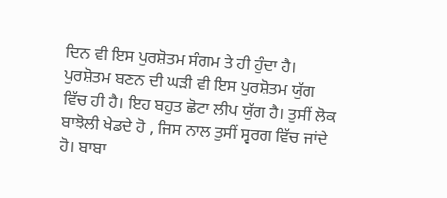ਦਿਨ ਵੀ ਇਸ ਪੁਰਸ਼ੋਤਮ ਸੰਗਮ ਤੇ ਹੀ ਹੁੰਦਾ ਹੈ। ਪੁਰਸ਼ੋਤਮ ਬਣਨ ਦੀ ਘੜੀ ਵੀ ਇਸ ਪੁਰਸ਼ੋਤਮ ਯੁੱਗ ਵਿੱਚ ਹੀ ਹੈ। ਇਹ ਬਹੁਤ ਛੋਟਾ ਲੀਪ ਯੁੱਗ ਹੈ। ਤੁਸੀਂ ਲੋਕ ਬਾਝੋਲੀ ਖੇਡਦੇ ਹੋ , ਜਿਸ ਨਾਲ ਤੁਸੀਂ ਸ੍ਵਰਗ ਵਿੱਚ ਜਾਂਦੇ ਹੋ। ਬਾਬਾ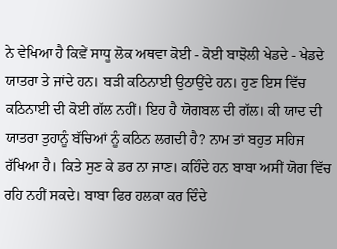ਨੇ ਵੇਖਿਆ ਹੈ ਕਿਵ਼ੇਂ ਸਾਧੂ ਲੋਕ ਅਥਵਾ ਕੋਈ - ਕੋਈ ਬਾਝੋਲੀ ਖੇਡਦੇ - ਖੇਡਦੇ ਯਾਤਰਾ ਤੇ ਜਾਂਦੇ ਹਨ। ਬੜੀ ਕਠਿਨਾਈ ਉਠਾਉਂਦੇ ਹਨ। ਹੁਣ ਇਸ ਵਿੱਚ ਕਠਿਨਾਈ ਦੀ ਕੋਈ ਗੱਲ ਨਹੀਂ। ਇਹ ਹੈ ਯੋਗਬਲ ਦੀ ਗੱਲ। ਕੀ ਯਾਦ ਦੀ ਯਾਤਰਾ ਤੁਹਾਨੂੰ ਬੱਚਿਆਂ ਨੂੰ ਕਠਿਨ ਲਗਦੀ ਹੈ? ਨਾਮ ਤਾਂ ਬਹੁਤ ਸਹਿਜ ਰੱਖਿਆ ਹੈ। ਕਿਤੇ ਸੁਣ ਕੇ ਡਰ ਨਾ ਜਾਣ। ਕਹਿੰਦੇ ਹਨ ਬਾਬਾ ਅਸੀਂ ਯੋਗ ਵਿੱਚ ਰਹਿ ਨਹੀਂ ਸਕਦੇ। ਬਾਬਾ ਫਿਰ ਹਲਕਾ ਕਰ ਦਿੰਦੇ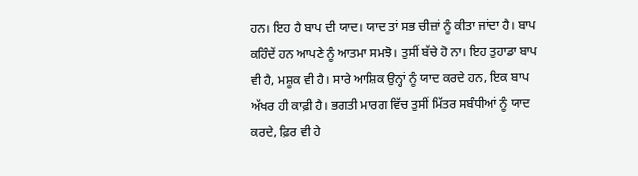ਹਨ। ਇਹ ਹੈ ਬਾਪ ਦੀ ਯਾਦ। ਯਾਦ ਤਾਂ ਸਭ ਚੀਜ਼ਾਂ ਨੂੰ ਕੀਤਾ ਜਾਂਦਾ ਹੈ। ਬਾਪ ਕਹਿੰਦੇਂ ਹਨ ਆਪਣੇ ਨੂੰ ਆਤਮਾ ਸਮਝੋ। ਤੁਸੀਂ ਬੱਚੇ ਹੋ ਨਾ। ਇਹ ਤੁਹਾਡਾ ਬਾਪ ਵੀ ਹੈ, ਮਸ਼ੂਕ ਵੀ ਹੈ। ਸਾਰੇ ਆਸ਼ਿਕ ਉਨ੍ਹਾਂ ਨੂੰ ਯਾਦ ਕਰਦੇ ਹਨ, ਇਕ ਬਾਪ ਅੱਖਰ ਹੀ ਕਾਫ਼ੀ ਹੈ। ਭਗਤੀ ਮਾਰਗ ਵਿੱਚ ਤੁਸੀਂ ਮਿੱਤਰ ਸਬੰਧੀਆਂ ਨੂੰ ਯਾਦ ਕਰਦੇ, ਫ਼ਿਰ ਵੀ ਹੇ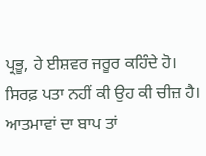ਪ੍ਰਭੂ, ਹੇ ਈਸ਼ਵਰ ਜਰੂਰ ਕਹਿੰਦੇ ਹੋ। ਸਿਰਫ਼ ਪਤਾ ਨਹੀਂ ਕੀ ਉਹ ਕੀ ਚੀਜ਼ ਹੈ। ਆਤਮਾਵਾਂ ਦਾ ਬਾਪ ਤਾਂ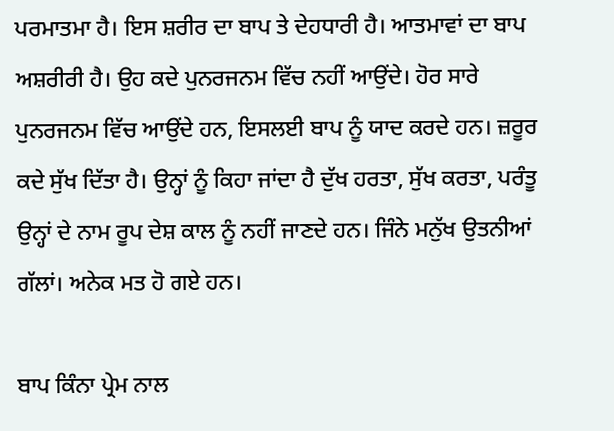ਪਰਮਾਤਮਾ ਹੈ। ਇਸ ਸ਼ਰੀਰ ਦਾ ਬਾਪ ਤੇ ਦੇਹਧਾਰੀ ਹੈ। ਆਤਮਾਵਾਂ ਦਾ ਬਾਪ ਅਸ਼ਰੀਰੀ ਹੈ। ਉਹ ਕਦੇ ਪੁਨਰਜਨਮ ਵਿੱਚ ਨਹੀਂ ਆਉਂਦੇ। ਹੋਰ ਸਾਰੇ ਪੁਨਰਜਨਮ ਵਿੱਚ ਆਉਂਦੇ ਹਨ, ਇਸਲਈ ਬਾਪ ਨੂੰ ਯਾਦ ਕਰਦੇ ਹਨ। ਜ਼ਰੂਰ ਕਦੇ ਸੁੱਖ ਦਿੱਤਾ ਹੈ। ਉਨ੍ਹਾਂ ਨੂੰ ਕਿਹਾ ਜਾਂਦਾ ਹੈ ਦੁੱਖ ਹਰਤਾ, ਸੁੱਖ ਕਰਤਾ, ਪਰੰਤੂ ਉਨ੍ਹਾਂ ਦੇ ਨਾਮ ਰੂਪ ਦੇਸ਼ ਕਾਲ ਨੂੰ ਨਹੀਂ ਜਾਣਦੇ ਹਨ। ਜਿੰਨੇ ਮਨੁੱਖ ਉਤਨੀਆਂ ਗੱਲਾਂ। ਅਨੇਕ ਮਤ ਹੋ ਗਏ ਹਨ।

ਬਾਪ ਕਿੰਨਾ ਪ੍ਰੇਮ ਨਾਲ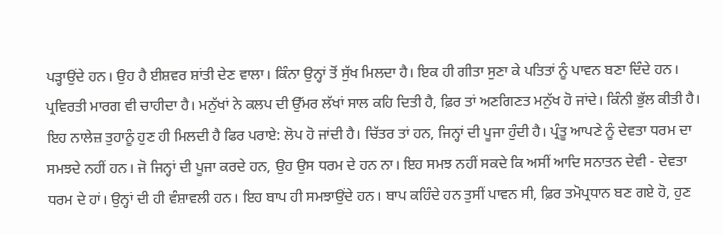ਪੜ੍ਹਾਉਂਦੇ ਹਨ। ਉਹ ਹੈ ਈਸ਼ਵਰ ਸ਼ਾਂਤੀ ਦੇਣ ਵਾਲਾ। ਕਿੰਨਾ ਉਨ੍ਹਾਂ ਤੋਂ ਸੁੱਖ ਮਿਲਦਾ ਹੈ। ਇਕ ਹੀ ਗੀਤਾ ਸੁਣਾ ਕੇ ਪਤਿਤਾਂ ਨੂੰ ਪਾਵਨ ਬਣਾ ਦਿੰਦੇ ਹਨ। ਪ੍ਰਵਿਰਤੀ ਮਾਰਗ ਵੀ ਚਾਹੀਦਾ ਹੈ। ਮਨੁੱਖਾਂ ਨੇ ਕਲਪ ਦੀ ਉੱਮਰ ਲੱਖਾਂ ਸਾਲ ਕਹਿ ਦਿਤੀ ਹੈ, ਫ਼ਿਰ ਤਾਂ ਅਣਗਿਣਤ ਮਨੁੱਖ ਹੋ ਜਾਂਦੇ। ਕਿੰਨੀ ਭੁੱਲ ਕੀਤੀ ਹੈ। ਇਹ ਨਾਲੇਜ਼ ਤੁਹਾਨੂੰ ਹੁਣ ਹੀ ਮਿਲਦੀ ਹੈ ਫਿਰ ਪਰਾਏ: ਲੋਪ ਹੋ ਜਾਂਦੀ ਹੈ। ਚਿੱਤਰ ਤਾਂ ਹਨ, ਜਿਨ੍ਹਾਂ ਦੀ ਪੂਜਾ ਹੁੰਦੀ ਹੈ। ਪ੍ਰੰਤੂ ਆਪਣੇ ਨੂੰ ਦੇਵਤਾ ਧਰਮ ਦਾ ਸਮਝਦੇ ਨਹੀਂ ਹਨ। ਜੋ ਜਿਨ੍ਹਾਂ ਦੀ ਪੂਜਾ ਕਰਦੇ ਹਨ, ਉਹ ਉਸ ਧਰਮ ਦੇ ਹਨ ਨਾ। ਇਹ ਸਮਝ ਨਹੀਂ ਸਕਦੇ ਕਿ ਅਸੀਂ ਆਦਿ ਸਨਾਤਨ ਦੇਵੀ - ਦੇਵਤਾ ਧਰਮ ਦੇ ਹਾਂ। ਉਨ੍ਹਾਂ ਦੀ ਹੀ ਵੰਸ਼ਾਵਲੀ ਹਨ। ਇਹ ਬਾਪ ਹੀ ਸਮਝਾਉਂਦੇ ਹਨ। ਬਾਪ ਕਹਿੰਦੇ ਹਨ ਤੁਸੀਂ ਪਾਵਨ ਸੀ, ਫ਼ਿਰ ਤਮੋਪ੍ਰਧਾਨ ਬਣ ਗਏ ਹੋ, ਹੁਣ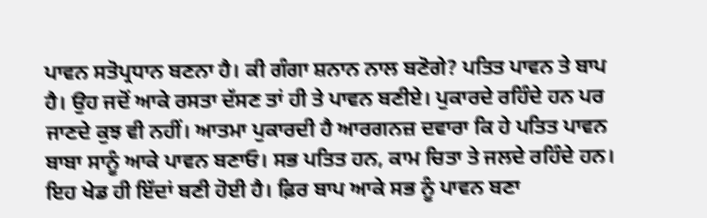ਪਾਵਨ ਸਤੋਪ੍ਰਧਾਨ ਬਣਨਾ ਹੈ। ਕੀ ਗੰਗਾ ਸ਼ਨਾਨ ਨਾਲ ਬਣੋਗੇ? ਪਤਿਤ ਪਾਵਨ ਤੇ ਬਾਪ ਹੈ। ਉਹ ਜਦੋਂ ਆਕੇ ਰਸਤਾ ਦੱਸਣ ਤਾਂ ਹੀ ਤੇ ਪਾਵਨ ਬਣੀਏ। ਪੁਕਾਰਦੇ ਰਹਿੰਦੇ ਹਨ ਪਰ ਜਾਣਦੇ ਕੁਝ ਵੀ ਨਹੀਂ। ਆਤਮਾ ਪੁਕਾਰਦੀ ਹੈ ਆਰਗਨਜ਼ ਦਵਾਰਾ ਕਿ ਹੇ ਪਤਿਤ ਪਾਵਨ ਬਾਬਾ ਸਾਨੂੰ ਆਕੇ ਪਾਵਨ ਬਣਾਓ। ਸਭ ਪਤਿਤ ਹਨ, ਕਾਮ ਚਿਤਾ ਤੇ ਜਲਦੇ ਰਹਿੰਦੇ ਹਨ। ਇਹ ਖੇਡ ਹੀ ਇੱਦਾਂ ਬਣੀ ਹੋਈ ਹੈ। ਫ਼ਿਰ ਬਾਪ ਆਕੇ ਸਭ ਨੂੰ ਪਾਵਨ ਬਣਾ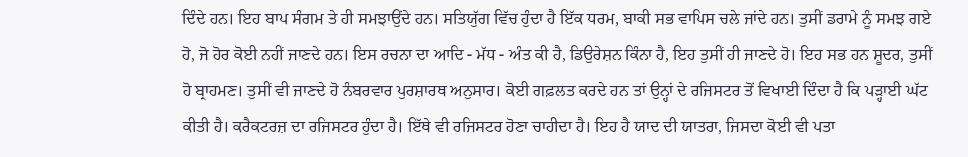ਦਿੰਦੇ ਹਨ। ਇਹ ਬਾਪ ਸੰਗਮ ਤੇ ਹੀ ਸਮਝਾਉਂਦੇ ਹਨ। ਸਤਿਯੁੱਗ ਵਿੱਚ ਹੁੰਦਾ ਹੈ ਇੱਕ ਧਰਮ, ਬਾਕੀ ਸਭ ਵਾਪਿਸ ਚਲੇ ਜਾਂਦੇ ਹਨ। ਤੁਸੀਂ ਡਰਾਮੇ ਨੂੰ ਸਮਝ ਗਏ ਹੋ, ਜੋ ਹੋਰ ਕੋਈ ਨਹੀਂ ਜਾਣਦੇ ਹਨ। ਇਸ ਰਚਨਾ ਦਾ ਆਦਿ - ਮੱਧ - ਅੰਤ ਕੀ ਹੈ, ਡਿਉਰੇਸ਼ਨ ਕਿੰਨਾ ਹੈ, ਇਹ ਤੁਸੀਂ ਹੀ ਜਾਣਦੇ ਹੋ। ਇਹ ਸਭ ਹਨ ਸ਼ੂਦਰ, ਤੁਸੀਂ ਹੋ ਬ੍ਰਾਹਮਣ। ਤੁਸੀਂ ਵੀ ਜਾਣਦੇ ਹੋ ਨੰਬਰਵਾਰ ਪੁਰਸ਼ਾਰਥ ਅਨੁਸਾਰ। ਕੋਈ ਗਫ਼ਲਤ ਕਰਦੇ ਹਨ ਤਾਂ ਉਨ੍ਹਾਂ ਦੇ ਰਜਿਸਟਰ ਤੋਂ ਵਿਖਾਈ ਦਿੰਦਾ ਹੈ ਕਿ ਪੜ੍ਹਾਈ ਘੱਟ ਕੀਤੀ ਹੈ। ਕਰੈਕਟਰਜ਼ ਦਾ ਰਜਿਸਟਰ ਹੁੰਦਾ ਹੈ। ਇੱਥੇ ਵੀ ਰਜਿਸਟਰ ਹੋਣਾ ਚਾਹੀਦਾ ਹੈ। ਇਹ ਹੈ ਯਾਦ ਦੀ ਯਾਤਰਾ, ਜਿਸਦਾ ਕੋਈ ਵੀ ਪਤਾ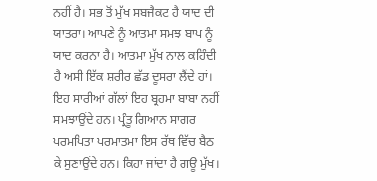ਨਹੀਂ ਹੈ। ਸਭ ਤੋਂ ਮੁੱਖ ਸਬਜੈਕਟ ਹੈ ਯਾਦ ਦੀ ਯਾਤਰਾ। ਆਪਣੇ ਨੂੰ ਆਤਮਾ ਸਮਝ ਬਾਪ ਨੂੰ ਯਾਦ ਕਰਨਾ ਹੈ। ਆਤਮਾ ਮੁੱਖ ਨਾਲ ਕਹਿੰਦੀ ਹੈ ਅਸੀ ਇੱਕ ਸ਼ਰੀਰ ਛੱਡ ਦੂਸਰਾ ਲੈਂਦੇ ਹਾਂ। ਇਹ ਸਾਰੀਆਂ ਗੱਲਾਂ ਇਹ ਬ੍ਰਹਮਾ ਬਾਬਾ ਨਹੀਂ ਸਮਝਾਉਂਦੇ ਹਨ। ਪ੍ਰੰਤੂ ਗਿਆਨ ਸਾਗਰ ਪਰਮਪਿਤਾ ਪਰਮਾਤਮਾ ਇਸ ਰੱਥ ਵਿੱਚ ਬੈਠ ਕੇ ਸੁਣਾਉਂਦੇ ਹਨ। ਕਿਹਾ ਜਾਂਦਾ ਹੈ ਗਊ ਮੁੱਖ।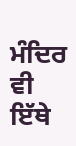ਮੰਦਿਰ ਵੀ ਇੱਥੇ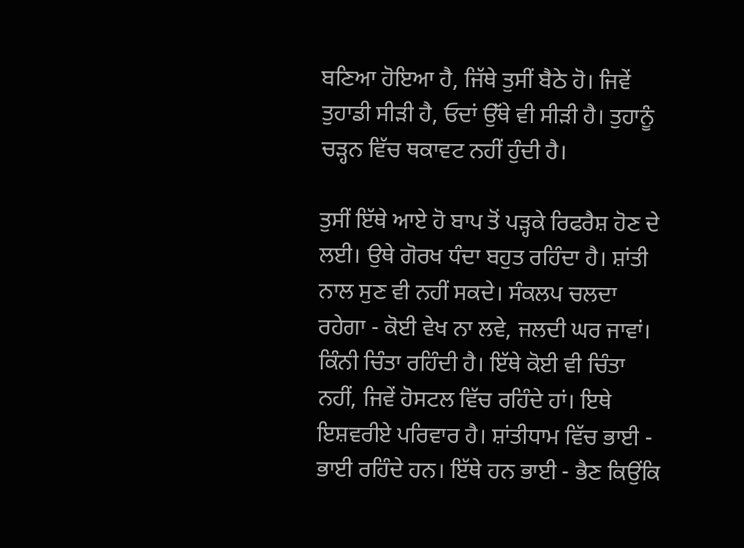ਬਣਿਆ ਹੋਇਆ ਹੈ, ਜਿੱਥੇ ਤੁਸੀਂ ਬੈਠੇ ਹੋ। ਜਿਵੇਂ ਤੁਹਾਡੀ ਸੀੜੀ ਹੈ, ਓਦਾਂ ਉੱਥੇ ਵੀ ਸੀੜੀ ਹੈ। ਤੁਹਾਨੂੰ ਚੜ੍ਹਨ ਵਿੱਚ ਥਕਾਵਟ ਨਹੀਂ ਹੁੰਦੀ ਹੈ।

ਤੁਸੀਂ ਇੱਥੇ ਆਏ ਹੋ ਬਾਪ ਤੋਂ ਪੜ੍ਹਕੇ ਰਿਫਰੈਸ਼ ਹੋਣ ਦੇ ਲਈ। ਉਥੇ ਗੋਰਖ ਧੰਦਾ ਬਹੁਤ ਰਹਿੰਦਾ ਹੈ। ਸ਼ਾਂਤੀ ਨਾਲ ਸੁਣ ਵੀ ਨਹੀਂ ਸਕਦੇ। ਸੰਕਲਪ ਚਲਦਾ ਰਹੇਗਾ - ਕੋਈ ਵੇਖ ਨਾ ਲਵੇ, ਜਲਦੀ ਘਰ ਜਾਵਾਂ। ਕਿੰਨੀ ਚਿੰਤਾ ਰਹਿੰਦੀ ਹੈ। ਇੱਥੇ ਕੋਈ ਵੀ ਚਿੰਤਾ ਨਹੀਂ, ਜਿਵੇਂ ਹੋਸਟਲ ਵਿੱਚ ਰਹਿੰਦੇ ਹਾਂ। ਇਥੇ ਇਸ਼ਵਰੀਏ ਪਰਿਵਾਰ ਹੈ। ਸ਼ਾਂਤੀਧਾਮ ਵਿੱਚ ਭਾਈ - ਭਾਈ ਰਹਿੰਦੇ ਹਨ। ਇੱਥੇ ਹਨ ਭਾਈ - ਭੈਣ ਕਿਉਂਕਿ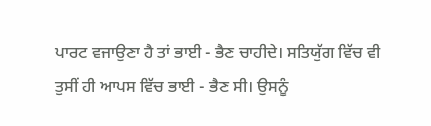ਪਾਰਟ ਵਜਾਉਣਾ ਹੈ ਤਾਂ ਭਾਈ - ਭੈਣ ਚਾਹੀਦੇ। ਸਤਿਯੁੱਗ ਵਿੱਚ ਵੀ ਤੁਸੀਂ ਹੀ ਆਪਸ ਵਿੱਚ ਭਾਈ - ਭੈਣ ਸੀ। ਉਸਨੂੰ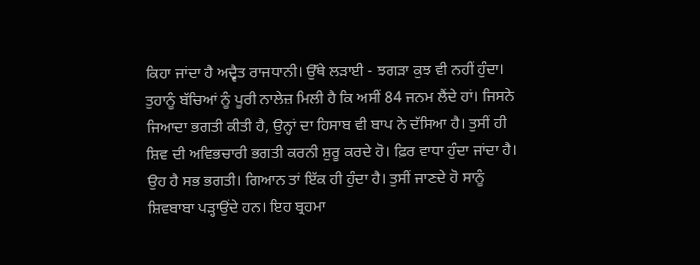ਕਿਹਾ ਜਾਂਦਾ ਹੈ ਅਦ੍ਵੈਤ ਰਾਜਧਾਨੀ। ਉੱਥੇ ਲੜਾਈ - ਝਗੜਾ ਕੁਝ ਵੀ ਨਹੀਂ ਹੁੰਦਾ। ਤੁਹਾਨੂੰ ਬੱਚਿਆਂ ਨੂੰ ਪੂਰੀ ਨਾਲੇਜ਼ ਮਿਲੀ ਹੈ ਕਿ ਅਸੀਂ 84 ਜਨਮ ਲੈਂਦੇ ਹਾਂ। ਜਿਸਨੇ ਜਿਆਦਾ ਭਗਤੀ ਕੀਤੀ ਹੈ, ਉਨ੍ਹਾਂ ਦਾ ਹਿਸਾਬ ਵੀ ਬਾਪ ਨੇ ਦੱਸਿਆ ਹੈ। ਤੁਸੀਂ ਹੀ ਸ਼ਿਵ ਦੀ ਅਵਿਭਚਾਰੀ ਭਗਤੀ ਕਰਨੀ ਸ਼ੁਰੂ ਕਰਦੇ ਹੋ। ਫ਼ਿਰ ਵਾਧਾ ਹੁੰਦਾ ਜਾਂਦਾ ਹੈ। ਉਹ ਹੈ ਸਭ ਭਗਤੀ। ਗਿਆਨ ਤਾਂ ਇੱਕ ਹੀ ਹੁੰਦਾ ਹੈ। ਤੁਸੀਂ ਜਾਣਦੇ ਹੋ ਸਾਨੂੰ ਸ਼ਿਵਬਾਬਾ ਪੜ੍ਹਾਉਂਦੇ ਹਨ। ਇਹ ਬ੍ਰਹਮਾ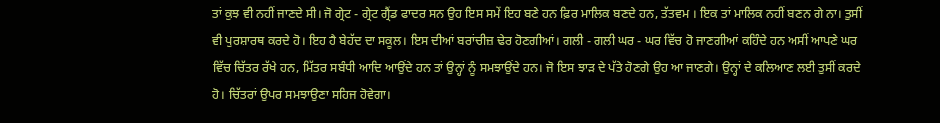ਤਾਂ ਕੁਝ ਵੀ ਨਹੀਂ ਜਾਣਦੇ ਸੀ। ਜੋ ਗ੍ਰੇਟ - ਗ੍ਰੇਟ ਗ੍ਰੈਂਡ ਫਾਦਰ ਸਨ ਉਹ ਇਸ ਸਮੇਂ ਇਹ ਬਣੇ ਹਨ ਫ਼ਿਰ ਮਾਲਿਕ ਬਣਦੇ ਹਨ, ਤੱਤਵਮ । ਇਕ ਤਾਂ ਮਾਲਿਕ ਨਹੀਂ ਬਣਨ ਗੇ ਨਾ। ਤੁਸੀਂ ਵੀ ਪੁਰਸ਼ਾਰਥ ਕਰਦੇ ਹੋ। ਇਹ ਹੈ ਬੇਹੱਦ ਦਾ ਸਕੂਲ। ਇਸ ਦੀਆਂ ਬਰਾਂਚੀਜ਼ ਢੇਰ ਹੋਣਗੀਆਂ। ਗਲੀ - ਗਲੀ ਘਰ - ਘਰ ਵਿੱਚ ਹੋ ਜਾਣਗੀਆਂ ਕਹਿੰਦੇ ਹਨ ਅਸੀਂ ਆਪਣੇ ਘਰ ਵਿੱਚ ਚਿੱਤਰ ਰੱਖੇ ਹਨ, ਮਿੱਤਰ ਸਬੰਧੀ ਆਦਿ ਆਉਂਦੇ ਹਨ ਤਾਂ ਉਨ੍ਹਾਂ ਨੂੰ ਸਮਝਾਉਂਦੇ ਹਨ। ਜੋ ਇਸ ਝਾੜ ਦੇ ਪੱਤੇ ਹੋਣਗੇ ਉਹ ਆ ਜਾਣਗੇ। ਉਨ੍ਹਾਂ ਦੇ ਕਲਿਆਣ ਲਈ ਤੁਸੀਂ ਕਰਦੇ ਹੋ। ਚਿੱਤਰਾਂ ਉਪਰ ਸਮਝਾਉਣਾ ਸਹਿਜ ਹੋਵੇਗਾ।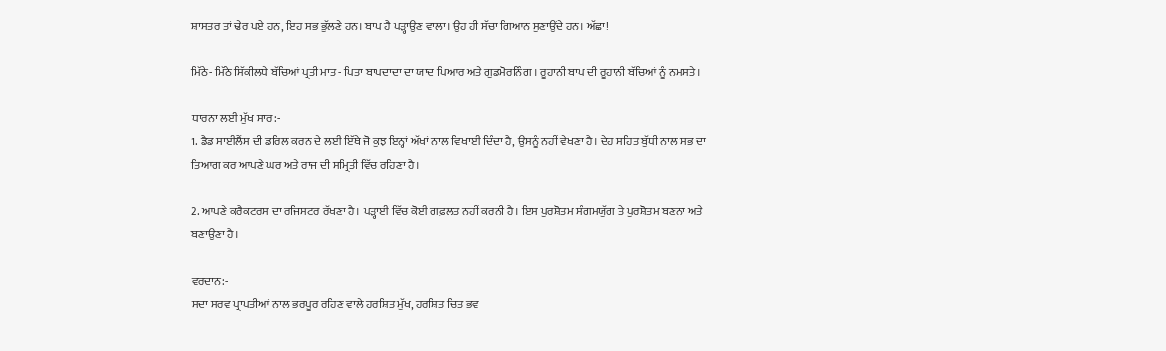ਸ਼ਾਸਤਰ ਤਾਂ ਢੇਰ ਪਏ ਹਨ, ਇਹ ਸਭ ਭੁੱਲਣੇ ਹਨ। ਬਾਪ ਹੈ ਪੜ੍ਹਾਉਣ ਵਾਲਾ। ਉਹ ਹੀ ਸੱਚਾ ਗਿਆਨ ਸੁਣਾਉਂਦੇ ਹਨ। ਅੱਛਾ!

ਮਿੱਠੇ- ਮਿੱਠੇ ਸਿੱਕੀਲਧੇ ਬੱਚਿਆਂ ਪ੍ਰਤੀ ਮਾਤ - ਪਿਤਾ ਬਾਪਦਾਦਾ ਦਾ ਯਾਦ ਪਿਆਰ ਅਤੇ ਗੁਡਮੋਰਨਿੰਗ । ਰੂਹਾਨੀ ਬਾਪ ਦੀ ਰੂਹਾਨੀ ਬੱਚਿਆਂ ਨੂੰ ਨਮਸਤੇ।

ਧਾਰਨਾ ਲਈ ਮੁੱਖ ਸਾਰ:-
1. ਡੈਡ ਸਾਈਲੈਂਸ ਦੀ ਡਰਿਲ ਕਰਨ ਦੇ ਲਈ ਇੱਥੇ ਜੋ ਕੁਝ ਇਨ੍ਹਾਂ ਅੱਖਾਂ ਨਾਲ ਵਿਖਾਈ ਦਿੰਦਾ ਹੈ, ਉਸਨੂੰ ਨਹੀਂ ਵੇਖਣਾ ਹੈ। ਦੇਹ ਸਹਿਤ ਬੁੱਧੀ ਨਾਲ ਸਭ ਦਾ ਤਿਆਗ ਕਰ ਆਪਣੇ ਘਰ ਅਤੇ ਰਾਜ ਦੀ ਸਮ੍ਰਿਤੀ ਵਿੱਚ ਰਹਿਣਾ ਹੈ।

2. ਆਪਣੇ ਕਰੈਕਟਰਸ ਦਾ ਰਜਿਸਟਰ ਰੱਖਣਾ ਹੈ। ਪੜ੍ਹਾਈ ਵਿੱਚ ਕੋਈ ਗਫ਼ਲਤ ਨਹੀਂ ਕਰਨੀ ਹੈ। ਇਸ ਪੁਰਸ਼ੋਤਮ ਸੰਗਮਯੁੱਗ ਤੇ ਪੁਰਸ਼ੋਤਮ ਬਣਨਾ ਅਤੇ ਬਣਾਉਣਾ ਹੈ।

ਵਰਦਾਨ:-
ਸਦਾ ਸਰਵ ਪ੍ਰਾਪਤੀਆਂ ਨਾਲ ਭਰਪੂਰ ਰਹਿਣ ਵਾਲੇ ਹਰਸ਼ਿਤ ਮੁੱਖ, ਹਰਸ਼ਿਤ ਚਿਤ ਭਵ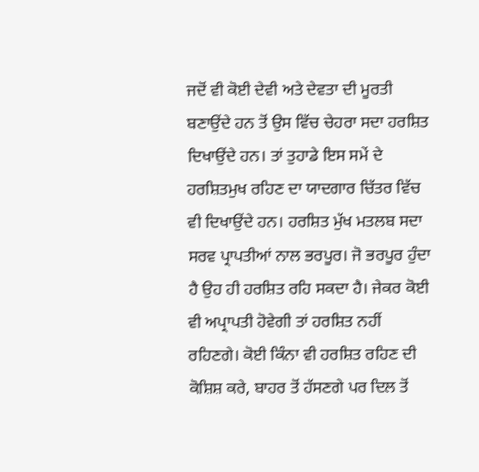ਜਦੋਂ ਵੀ ਕੋਈ ਦੇਵੀ ਅਤੇ ਦੇਵਤਾ ਦੀ ਮੂਰਤੀ ਬਣਾਉਂਦੇ ਹਨ ਤੋਂ ਉਸ ਵਿੱਚ ਚੇਹਰਾ ਸਦਾ ਹਰਸ਼ਿਤ ਦਿਖਾਉਂਦੇ ਹਨ। ਤਾਂ ਤੁਹਾਡੇ ਇਸ ਸਮੇਂ ਦੇ ਹਰਸ਼ਿਤਮੁਖ ਰਹਿਣ ਦਾ ਯਾਦਗਾਰ ਚਿੱਤਰ ਵਿੱਚ ਵੀ ਦਿਖਾਉਂਦੇ ਹਨ। ਹਰਸ਼ਿਤ ਮੁੱਖ ਮਤਲਬ ਸਦਾ ਸਰਵ ਪ੍ਰਾਪਤੀਆਂ ਨਾਲ ਭਰਪੂਰ। ਜੋ ਭਰਪੂਰ ਹੁੰਦਾ ਹੈ ਉਹ ਹੀ ਹਰਸ਼ਿਤ ਰਹਿ ਸਕਦਾ ਹੈ। ਜੇਕਰ ਕੋਈ ਵੀ ਅਪ੍ਰਾਪਤੀ ਹੋਵੇਗੀ ਤਾਂ ਹਰਸ਼ਿਤ ਨਹੀਂ ਰਹਿਣਗੇ। ਕੋਈ ਕਿੰਨਾ ਵੀ ਹਰਸ਼ਿਤ ਰਹਿਣ ਦੀ ਕੋਸ਼ਿਸ਼ ਕਰੇ, ਬਾਹਰ ਤੋਂ ਹੱਸਣਗੇ ਪਰ ਦਿਲ ਤੋਂ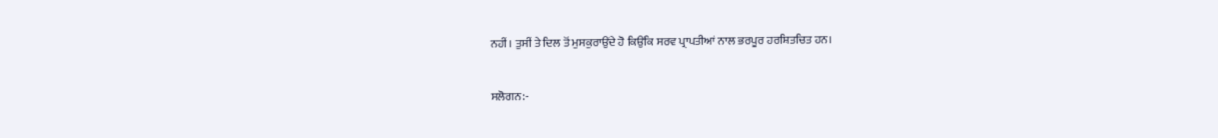ਨਹੀਂ। ਤੁਸੀਂ ਤੇ ਦਿਲ ਤੋਂ ਮੁਸਕੁਰਾਉਂਦੇ ਹੋ ਕਿਉਂਕਿ ਸਰਵ ਪ੍ਰਾਪਤੀਆਂ ਨਾਲ ਭਰਪੂਰ ਹਰਸ਼ਿਤਚਿਤ ਹਨ।

ਸਲੋਗਨ:-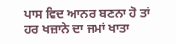ਪਾਸ ਵਿਦ ਆਨਰ ਬਣਨਾ ਹੋ ਤਾਂ ਹਰ ਖਜ਼ਾਨੇ ਦਾ ਜਮਾਂ ਖਾਤਾ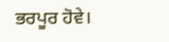ਭਰਪੂਰ ਹੋਵੇ।